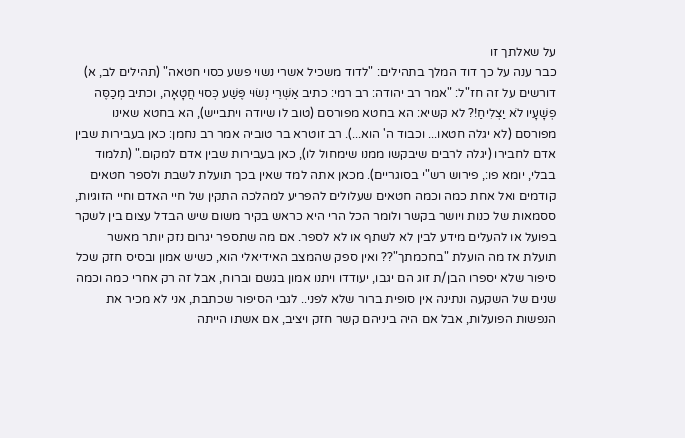על שאלתך זו
כבר ענה על כך דוד המלך בתהילים: "לדוד משכיל אשרי נשוי פשע כסוי חטאה" (תהילים לב, א) דורשים על זה חז"ל: "אמר רב יהודה: רב רמי: כתיב אַשְׁרֵי נְשׂוּי פֶּשַׁע כְּסוּי חֲטָאָה, וכתיב מְכַסֶּה פְשָׁעָיו לֹא יַצְלִיחַ!? לא קשיא: הא בחטא מפורסם (טוב לו שיודה ויתבייש), הא בחטא שאינו מפורסם (לא יגלה חטאו... וכבוד ה' הוא...). רב זוטרא בר טוביה אמר רב נחמן: כאן בעבירות שבין אדם לחבירו (יגלה לרבים שיבקשו ממנו שימחול לו), כאן בעבירות שבין אדם למקום." (תלמוד בבלי, יומא פו:, פירוש רש"י בסוגריים). מכאן אתה למד שאין בכך תועלת לשבת ולספר חטאים קודמים ואל אחת כמה וכמה חטאים שעלולים להפריע למהלכה התקין של חיי האדם וחיי הזוגיות, ססמאות של כנות ויושר בקשר ולומר הכל הרי היא כראש בקיר משום שיש הבדל עצום בין לשקר בפועל או להעלים מידע לבין לא לשתף או לא לספר. אם מה שתספר יגרום נזק יותר מאשר תועלת אז מה הועלת "בחכמתך"?? ואין ספק שהמצב האידיאלי הוא, כשיש אמון ובסיס חזק שכל סיפור שלא יספרו הבן/ת זוג הם יגבו, יעודדו ויתנו אמון בגשם וברוח, אבל זה רק אחרי כמה וכמה שנים של השקעה ונתינה אין סופית ברור שלא לפני.. לגבי הסיפור שכתבת, אני לא מכיר את הנפשות הפועלות, אבל אם היה ביניהם קשר חזק ויציב, אם אשתו הייתה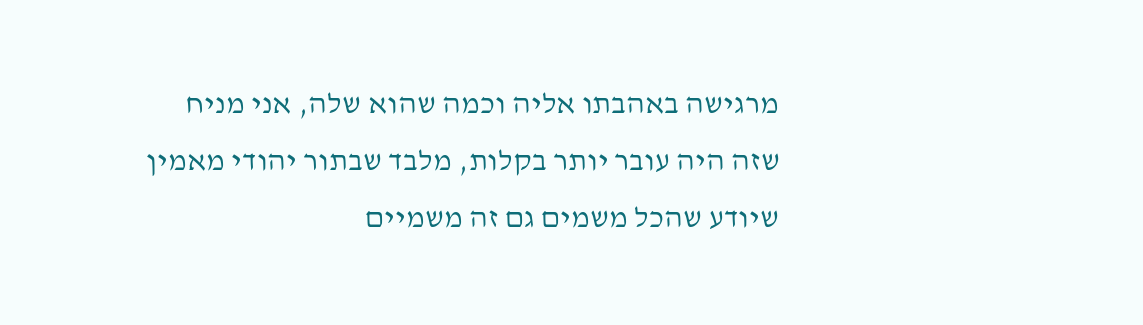מרגישה באהבתו אליה וכמה שהוא שלה, אני מניח שזה היה עובר יותר בקלות, מלבד שבתור יהודי מאמין שיודע שהכל משמים גם זה משמיים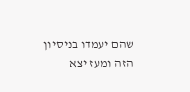שהם יעמדו בניסיון הזה ומעז יצא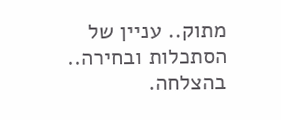מתוק.. עניין של הסתכלות ובחירה.. בהצלחה.